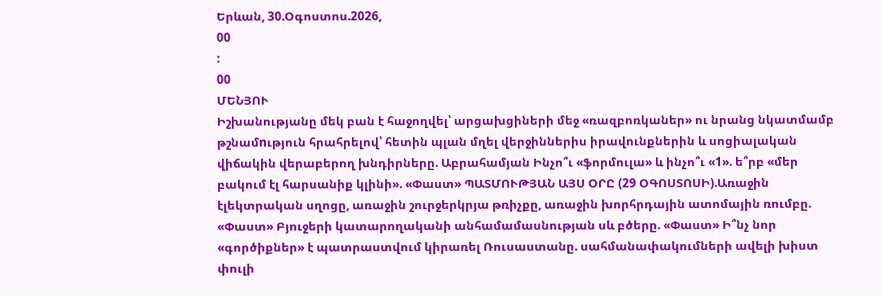Երևան, 30.Օգոստոս.2026,
00
:
00
ՄԵՆՅՈՒ
Իշխանությանը մեկ բան է հաջողվել՝ արցախցիների մեջ «ռազբոռկաներ» ու նրանց նկատմամբ թշնամnւթյուն հրահրելով՝ հետին պլան մղել վերջիններիս իրավունքներին և սոցիալական վիճակին վերաբերող խնդիրները. Աբրահամյան Ինչո՞ւ «ֆորմուլա» և ինչո՞ւ «1». ե՞րբ «մեր բակում էլ հարսանիք կլինի». «Փաստ» ՊԱՏՄՈՒԹՅԱՆ ԱՅՍ ՕՐԸ (29 ՕԳՈՍՏՈՍԻ).Առաջին էլեկտրական սղոցը, առաջին շուրջերկրյա թռիչքը, առաջին խորհրդային ատոմային ռումբը. «Փաստ» Բյուջերի կատարողականի անհամամասնության սև բծերը. «Փաստ» Ի՞նչ նոր «գործիքներ» է պատրաստվում կիրառել Ռուսաստանը. սահմանափակումների ավելի խիստ փուլի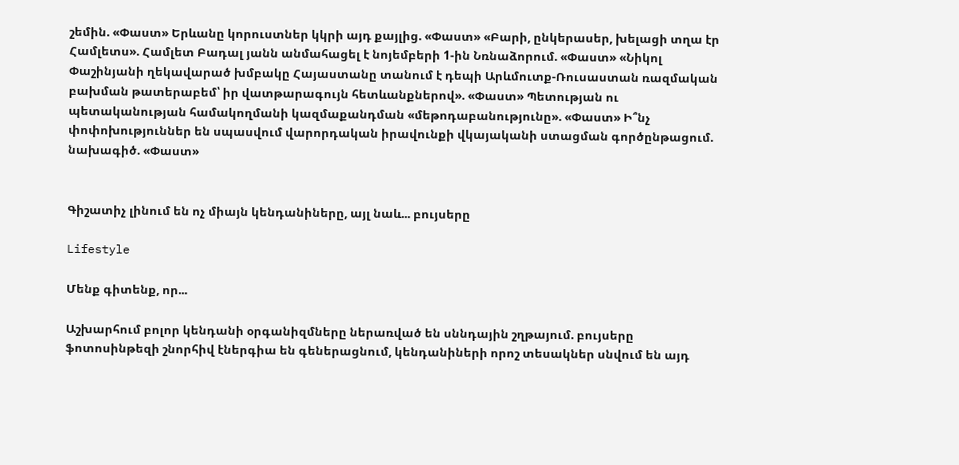շեմին. «Փաստ» Երևանը կորուստներ կկրի այդ քայլից. «Փաստ» «Բարի, ընկերասեր, խելացի տղա էր Համլետս». Համլետ Բադալ յանն անմահացել է նոյեմբերի 1-ին Նռնաձորում. «Փաստ» «Նիկոլ Փաշինյանի ղեկավարած խմբակը Հայաստանը տանում է դեպի Արևմուտք-Ռուսաստան ռազմական բախման թատերաբեմ՝ իր վատթարագույն հետևանքներով». «Փաստ» Պետության ու պետականության համակողմանի կազմաքանդման «մեթոդաբանությունը». «Փաստ» Ի՞նչ փոփոխություններ են սպասվում վարորդական իրավունքի վկայականի ստացման գործընթացում. նախագիծ. «Փաստ»


Գիշատիչ լինում են ոչ միայն կենդանիները, այլ նաև... բույսերը

Lifestyle

Մենք գիտենք, որ...

Աշխարհում բոլոր կենդանի օրգանիզմները ներառված են սննդային շղթայում. բույսերը ֆոտոսինթեզի շնորհիվ էներգիա են գեներացնում, կենդանիների որոշ տեսակներ սնվում են այդ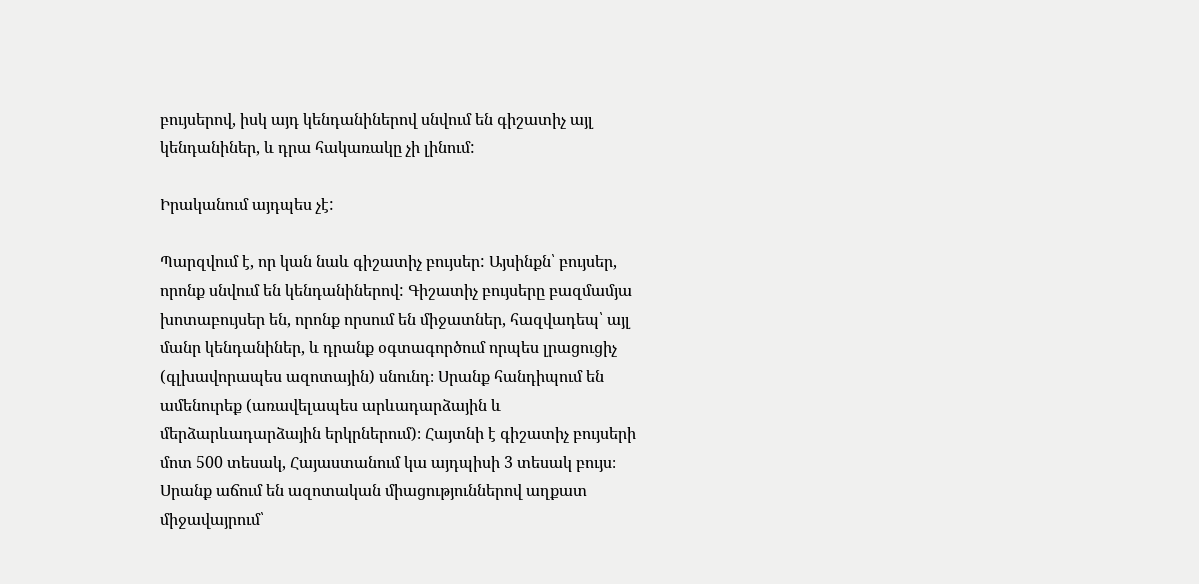բույսերով, իսկ այդ կենդանիներով սնվում են գիշատիչ այլ կենդանիներ, և դրա հակառակը չի լինում:

Իրականում այդպես չէ:

Պարզվում է, որ կան նաև գիշատիչ բույսեր: Այսինքն՝ բույսեր, որոնք սնվում են կենդանիներով: Գիշատիչ բույսերը բազմամյա խոտաբույսեր են, որոնք որսում են միջատներ, հազվադեպ՝ այլ մանր կենդանիներ, և դրանք օգտագործում որպես լրացուցիչ (գլխավորապես ազոտային) սնունդ։ Սրանք հանդիպում են ամենուրեք (առավելապես արևադարձային և մերձարևադարձային երկրներում)։ Հայտնի է գիշատիչ բույսերի մոտ 500 տեսակ, Հայաստանում կա այդպիսի 3 տեսակ բույս։ Սրանք աճում են ազոտական միացություններով աղքատ միջավայրում՝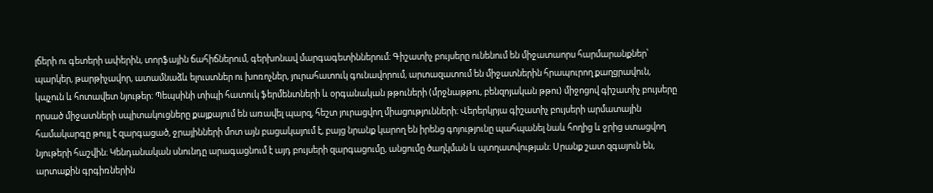լճերի ու գետերի ափերին, տորֆային ճահիճներում, գերխոնավ մարգագետիններում։ Գիշատիչ բույսերը ունենում են միջատաորս հարմարանքներ՝ պարկեր, թարթիչավոր, ատամնաձև ելուստներ ու խոռոչներ, յուրահատուկ գունավորում, արտազատում են միջատներին հրապուրող քաղցրավուն, կպչուն և հոտավետ նյութեր։ Պեպսինի տիպի հատուկ ֆերմենտների և օրգանական թթուների (մրջնաթթու, բենզոյական թթու) միջոցով գիշատիչ բույսերը որսած միջատների սպիտակուցները քայքայում են առավել պարզ, հեշտ յուրացվող միացությունների։ Վերերկրյա գիշատիչ բույսերի արմատային համակարգը թույլ է զարգացած, ջրայինների մոտ այն բացակայում է, բայց նրանք կարող են իրենց գոյությունը պահպանել նաև հողից և ջրից ստացվող նյութերի հաշվին։ Կենդանական սնունդը արագացնում է այդ բույսերի զարգացումը, անցումը ծաղկման և պտղատվության։ Սրանք շատ զգայուն են, արտաքին գրգիռներին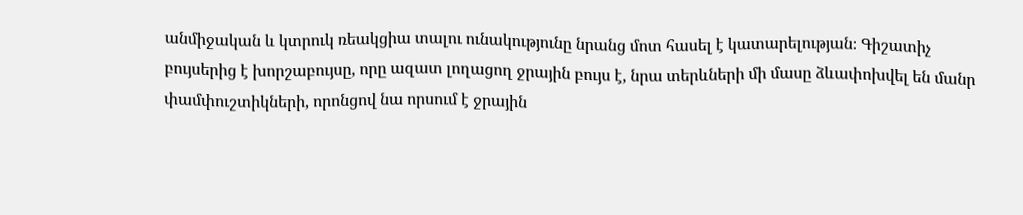անմիջական և կտրուկ ռեակցիա տալու ունակությունը նրանց մոտ հասել է կատարելության։ Գիշատիչ բույսերից է խորշաբույսը, որը ազատ լողացող ջրային բույս է, նրա տերևների մի մասը ձևափոխվել են մանր փամփուշտիկների, որոնցով նա որսում է ջրային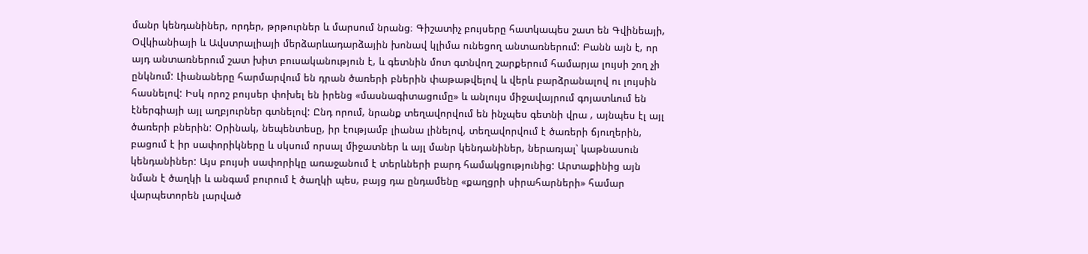մանր կենդանիներ, որդեր, թրթուրներ և մարսում նրանց։ Գիշատիչ բույսերը հատկապես շատ են Գվինեայի, Օվկիանիայի և Ավստրալիայի մերձարևադարձային խոնավ կլիմա ունեցող անտառներում: Բանն այն է, որ այդ անտառներում շատ խիտ բուսականություն է, և գետնին մոտ գտնվող շարքերում համարյա լույսի շող չի ընկնում: Լիանաները հարմարվում են դրան ծառերի բներին փաթաթվելով և վերև բարձրանալով ու լույսին հասնելով: Իսկ որոշ բույսեր փոխել են իրենց «մասնագիտացումը» և անլույս միջավայրում գոյատևում են էներգիայի այլ աղբյուրներ գտնելով: Ընդ որում, նրանք տեղավորվում են ինչպես գետնի վրա , այնպես էլ այլ ծառերի բներին: Օրինակ, նեպենտեսը, իր էությամբ լիանա լինելով, տեղավորվում է ծառերի ճյուղերին, բացում է իր սափորիկները և սկսում որսալ միջատներ և այլ մանր կենդանիներ, ներառյալ՝ կաթնասուն կենդանիներ: Այս բույսի սափորիկը առաջանում է տերևների բարդ համակցությունից: Արտաքինից այն նման է ծաղկի և անգամ բուրում է ծաղկի պես, բայց դա ընդամենը «քաղցրի սիրահարների» համար վարպետորեն լարված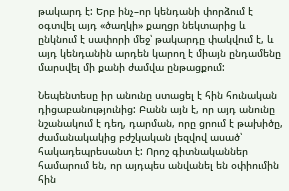թակարդ է: Երբ ինչ–որ կենդանի փորձում է օգտվել այդ «ծաղկի» քաղցր նեկտարից և ընկնում է սափորի մեջ՝ թակարդը փակվում է, և այդ կենդանին արդեն կարող է միայն ընդամենը մարսվել մի քանի ժամվա ընթացքում:

Նեպենտեսը իր անունը ստացել է հին հունական դիցաբանությունից: Բանն այն է, որ այդ անունը նշանակում է դեղ, դարման, որը ցրում է թախիծը, ժամանակակից բժշկական լեզվով ասած՝ հակադեպրեսանտ է: Որոշ գիտնականներ համարում են, որ այդպես անվանել են օփիումին հին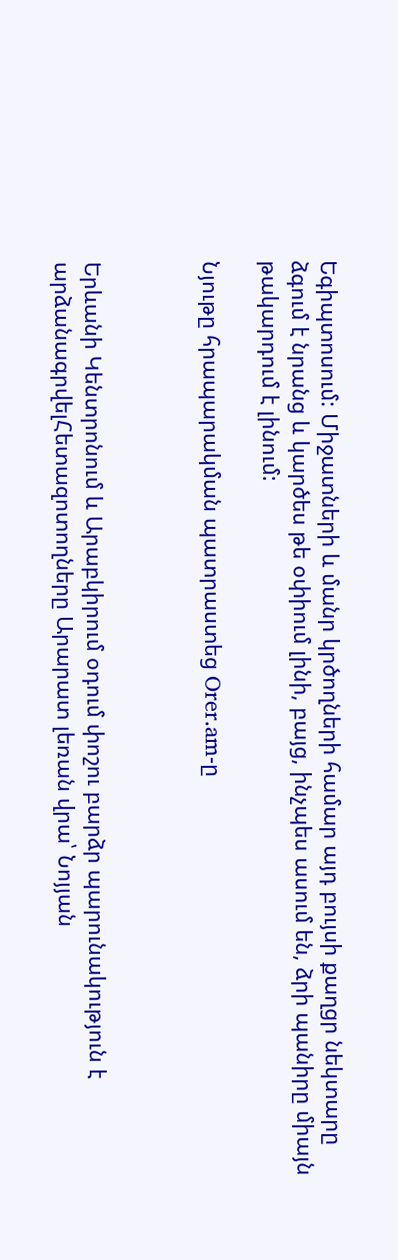Եգիպտոսում: Միջատների և մանր կրծողների համար այդ բույսի քաղցր նեկտարը ձգում է նրանց և կարծես թե օփիում լինի, բայց, ինչպես ասում են, ձրի պանիրը միայն թակարդում է լինում:

Նյութը հրապարակման պատրաստեց Orer.am-ը



Երևանի Կենտրոնում և Արաբկիրում օդում փոշու բարձր պարունակություն է արձանագրվելՀետազոտողները Արարատ լեռան վրա՝ Նոյյան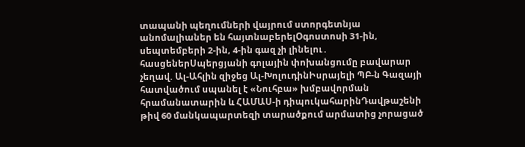տապանի պեղումների վայրում ստորգետնյա անոմալիաներ են հայտնաբերելՕգոստոսի 31-ին, սեպտեմբերի 2-ին, 4-ին գազ չի լինելու․ հասցեներՍպերցյանի գոլային փոխանցումը բավարար չեղավ. Ալ-Ահլին զիջեց Ալ-ԽոլուդինԻսրայելի ՊԲ-ն Գազայի հատվածում սպանել է «Նուհբա» խմբավորման հրամանատարին և ՀԱՄԱՍ-ի դիպուկահարինԴավթաշենի թիվ 60 մանկապարտեզի տարածքում արմատից չորացած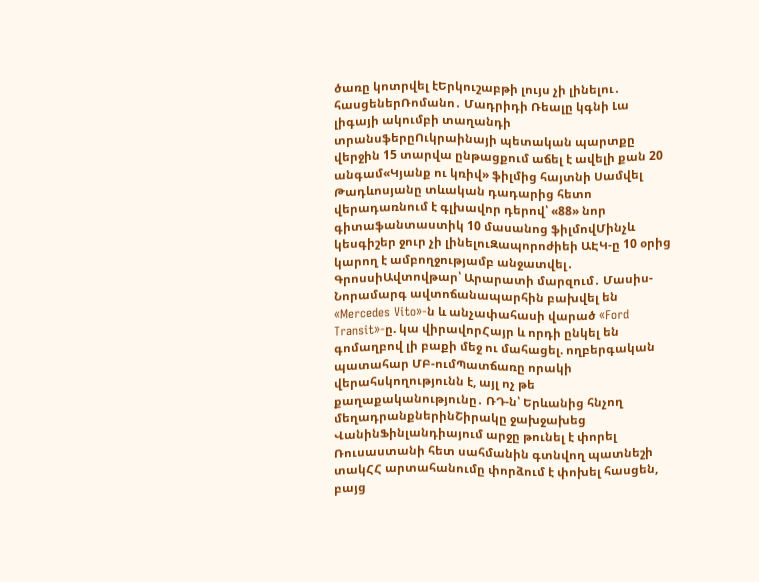ծառը կոտրվել էԵրկուշաբթի լույս չի լինելու․ հասցեներՌոմանո․ Մադրիդի Ռեալը կգնի Լա լիգայի ակումբի տաղանդի տրանսֆերըՈւկրաինայի պետական պարտքը վերջին 15 տարվա ընթացքում աճել է ավելի քան 20 անգամ«Կյանք ու կռիվ» ֆիլմից հայտնի Սամվել Թադևոսյանը տևական դադարից հետո վերադառնում է գլխավոր դերով՝ «88» նոր գիտաֆանտաստիկ 10 մասանոց ֆիլմովՄինչև կեսգիշեր ջուր չի լինելուԶապորոժիեի ԱԷԿ-ը 10 օրից կարող է ամբողջությամբ անջատվել․ ԳրոսսիԱվտովթար՝ Արարատի մարզում․ Մասիս-Նորամարգ ավտոճանապարհին բախվել են «Mercedes Vito»-ն և անչափահասի վարած «Ford Transit»-ը. կա վիրավորՀայր և որդի ընկել են գոմաղբով լի բաքի մեջ ու մահացել. ողբերգական պատահար ՄԲ-ումՊատճառը որակի վերահսկողությունն է, այլ ոչ թե քաղաքականությունը․ ՌԴ-ն՝ Երևանից հնչող մեղադրանքներինՇիրակը ջախջախեց ՎանինՖինլանդիայում արջը թունել է փորել Ռուսաստանի հետ սահմանին գտնվող պատնեշի տակՀՀ արտահանումը փորձում է փոխել հասցեն, բայց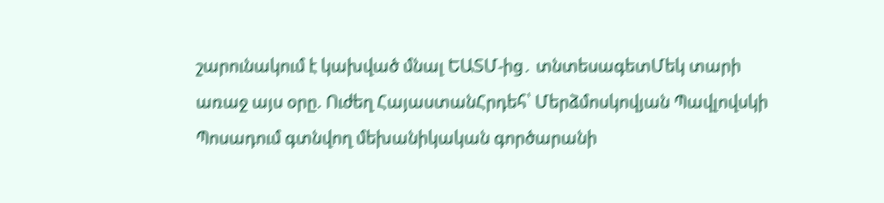շարունակում է կախված մնալ ԵԱՏՄ-ից․ տնտեսագետՄեկ տարի առաջ այս օրը. Ուժեղ ՀայաստանՀրդեհ՝ Մերձմոսկովյան Պավլովսկի Պոսադում գտնվող մեխանիկական գործարանի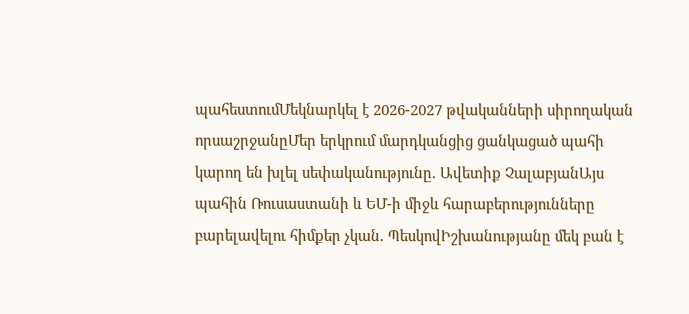պահեստումՄեկնարկել է 2026-2027 թվականների սիրողական որսաշրջանըՄեր երկրում մարդկանցից ցանկացած պահի կարող են խլել սեփականությունը. Ավետիք ՉալաբյանԱյս պահին Ռուսաստանի և ԵՄ-ի միջև հարաբերությունները բարելավելու հիմքեր չկան. ՊեսկովԻշխանությանը մեկ բան է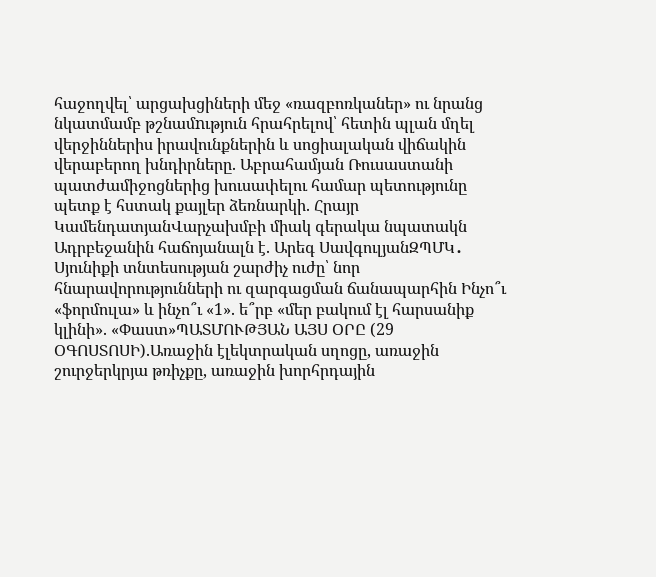հաջողվել՝ արցախցիների մեջ «ռազբոռկաներ» ու նրանց նկատմամբ թշնամnւթյուն հրահրելով՝ հետին պլան մղել վերջիններիս իրավունքներին և սոցիալական վիճակին վերաբերող խնդիրները. Աբրահամյան Ռուսաստանի պատժամիջոցներից խուսափելու համար պետությունը պետք է հստակ քայլեր ձեռնարկի. Հրայր ԿամենդատյանՎարչախմբի միակ գերակա նպատակն Ադրբեջանին հաճոյանալն է. Արեգ ՍավգուլյանԶՊՄԿ․ Սյունիքի տնտեսության շարժիչ ուժը՝ նոր հնարավորությունների ու զարգացման ճանապարհին Ինչո՞ւ «ֆորմուլա» և ինչո՞ւ «1». ե՞րբ «մեր բակում էլ հարսանիք կլինի». «Փաստ»ՊԱՏՄՈՒԹՅԱՆ ԱՅՍ ՕՐԸ (29 ՕԳՈՍՏՈՍԻ).Առաջին էլեկտրական սղոցը, առաջին շուրջերկրյա թռիչքը, առաջին խորհրդային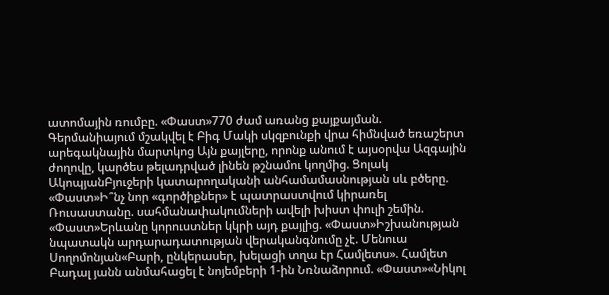ատոմային ռումբը. «Փաստ»770 ժամ առանց քայքայման. Գերմանիայում մշակվել է Բիգ Մակի սկզբունքի վրա հիմնված եռաշերտ արեգակնային մարտկոց Այն քայլերը, որոնք անում է այսօրվա Ազգային ժողովը, կարծես թելադրված լինեն թշնամու կողմից. Ցոլակ ԱկոպյանԲյուջերի կատարողականի անհամամասնության սև բծերը. «Փաստ»Ի՞նչ նոր «գործիքներ» է պատրաստվում կիրառել Ռուսաստանը. սահմանափակումների ավելի խիստ փուլի շեմին. «Փաստ»Երևանը կորուստներ կկրի այդ քայլից. «Փաստ»Իշխանության նպատակն արդարադատության վերականգնումը չէ. Մենուա Սողոմոնյան«Բարի, ընկերասեր, խելացի տղա էր Համլետս». Համլետ Բադալ յանն անմահացել է նոյեմբերի 1-ին Նռնաձորում. «Փաստ»«Նիկոլ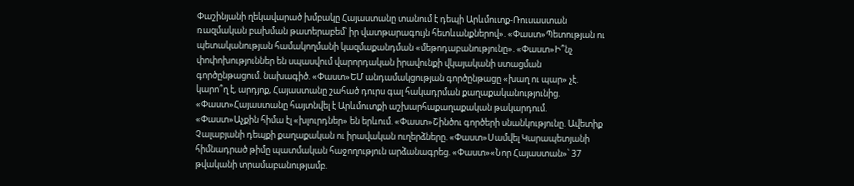Փաշինյանի ղեկավարած խմբակը Հայաստանը տանում է դեպի Արևմուտք-Ռուսաստան ռազմական բախման թատերաբեմ՝ իր վատթարագույն հետևանքներով». «Փաստ»Պետության ու պետականության համակողմանի կազմաքանդման «մեթոդաբանությունը». «Փաստ»Ի՞նչ փոփոխություններ են սպասվում վարորդական իրավունքի վկայականի ստացման գործընթացում. նախագիծ. «Փաստ»ԵՄ անդամակցության գործընթացը «խաղ ու պար» չէ. կարո՞ղ է, արդյոք, Հայաստանը շահած դուրս գալ հակադրման քաղաքականությունից. «Փաստ»Հայաստանը հայտնվել է Արևմուտքի աշխարհաքաղաքական թակարդում. «Փաստ»Աչքին հիմա էլ «խլուրդներ» են երևում. «Փաստ»Շինծու գործերի սնանկությունը. Ավետիք Չալաբյանի դեպքի քաղաքական ու իրավական ուղերձները. «Փաստ»Սամվել Կարապետյանի հիմնադրած թիմը պատմական հաջողություն արձանագրեց. «Փաստ»«Նոր Հայաստան»՝ 37 թվականի տրամաբանությամբ.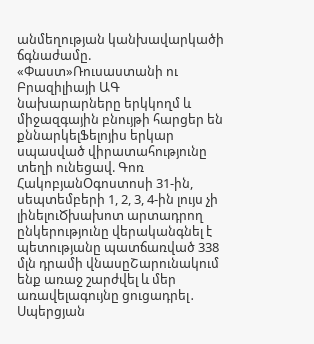անմեղության կանխավարկածի ճգնաժամը. «Փաստ»Ռուսաստանի ու Բրազիլիայի ԱԳ նախարարները երկկողմ և միջազգային բնույթի հարցեր են քննարկելՖելոյիս երկար սպասված վիրատահությունը տեղի ունեցավ. Գոռ ՀակոբյանՕգոստոսի 31-ին, սեպտեմբերի 1, 2, 3, 4-ին լույս չի լինելուԾխախոտ արտադրող ընկերությունը վերականգնել է պետությանը պատճառված 338 մլն դրամի վնասըՇարունակում ենք առաջ շարժվել և մեր առավելագույնը ցուցադրել․ Սպերցյան